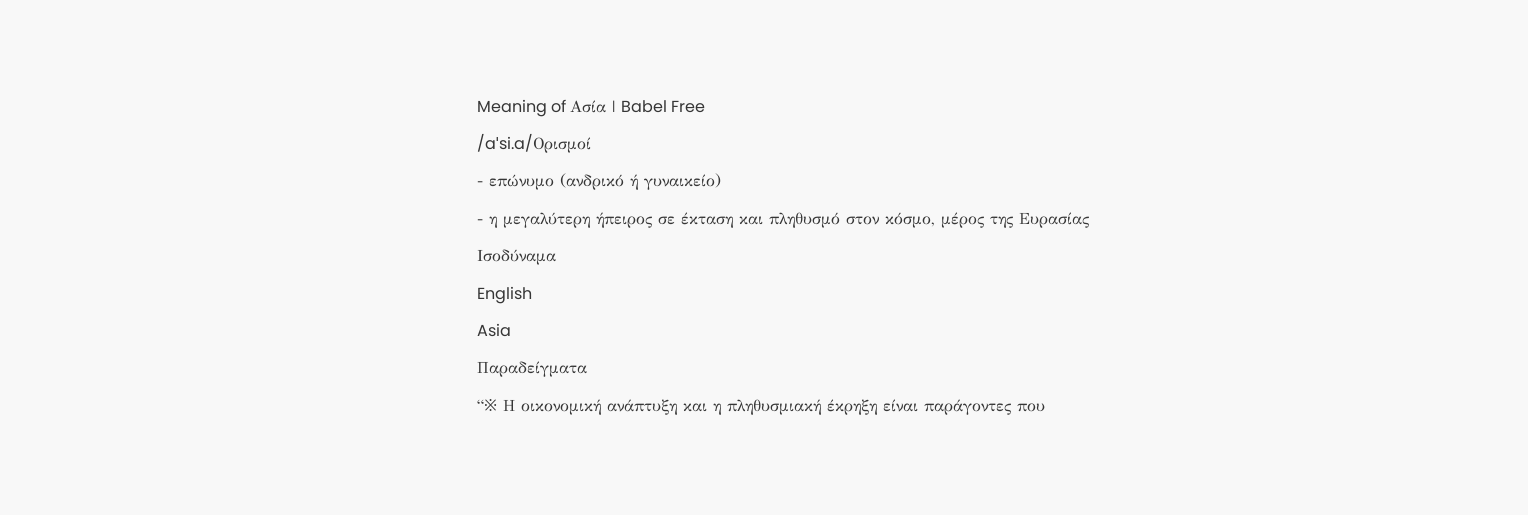Meaning of Ασία | Babel Free
/aˈsi.a/Ορισμοί
- επώνυμο (ανδρικό ή γυναικείο)
- η μεγαλύτερη ήπειρος σε έκταση και πληθυσμό στον κόσμο, μέρος της Ευρασίας
Ισοδύναμα
English
Asia
Παραδείγματα
“※ Η οικονομική ανάπτυξη και η πληθυσμιακή έκρηξη είναι παράγοντες που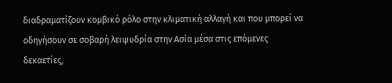διαδραματίζουν κομβικό ρόλο στην κλιματική αλλαγή και που μπορεί να οδηγήσουν σε σοβαρή λειψυδρία στην Ασία μέσα στις επόμενες δεκαετίες,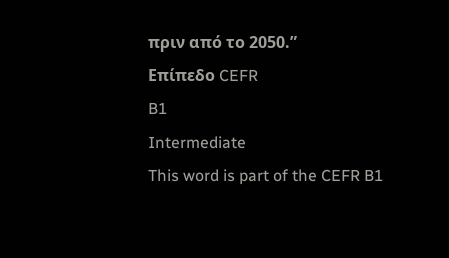πριν από το 2050.”
Επίπεδο CEFR
B1
Intermediate
This word is part of the CEFR B1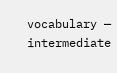vocabulary — intermediate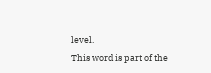level.
This word is part of the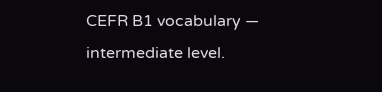CEFR B1 vocabulary — intermediate level.